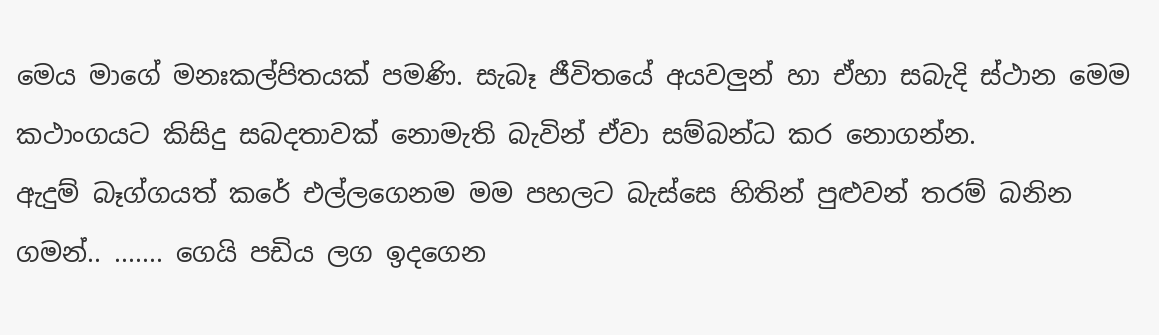මෙය මාගේ මනඃකල්පිතයක් පමණි. සැබෑ ජීවිතයේ අයවලුන් හා ඒහා සබැදි ස්ථාන මෙම කථාංගයට කිසිදු සබදතාවක් නොමැති බැවින් ඒවා සම්බන්ධ කර නොගන්න.
ඇදුම් බෑග්ගයත් කරේ එල්ලගෙනම මම පහලට බැස්සෙ හිතින් පුළුවන් තරම් බනින ගමන්.. ....... ගෙයි පඩිය ලග ඉදගෙන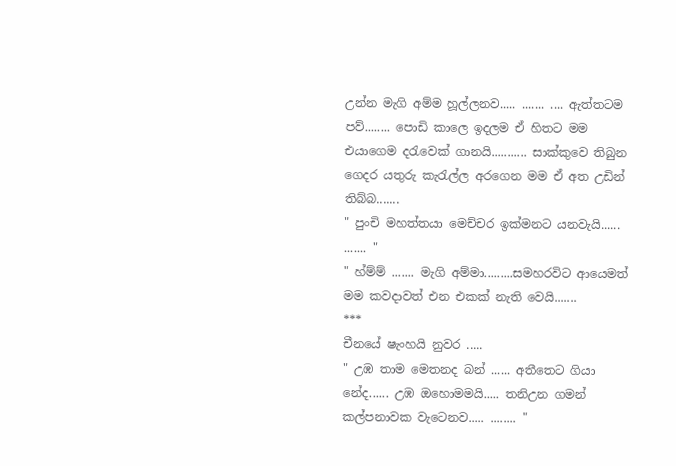උන්න මැගි අම්ම හූල්ලනව..... ....... .... ඇත්තටම පව්........ පොඩි කාලෙ ඉදලම ඒ හිතට මම එයාගෙම දරැවෙක් ගානයි........... සාක්කුවෙ තිබුන ගෙදර යතුරු කැරැල්ල අරගෙන මම ඒ අත උඩින් තිබ්බ.......
" පුංචි මහත්තයා මෙච්චර ඉක්මනට යනවැයි...... ....... "
" හ්ම්ම් ....... මැගි අම්මා.........සමහරවිට ආයෙමත් මම කවදාවත් එන එකක් නැති වෙයි.......
***
චීනයේ ෂැංහයි නුවර .....
" උඹ තාම මෙතනද බන් ...... අතීතෙට ගියා නේද...... උඹ ඔහොමමයි..... තනිඋන ගමන් කල්පනාවක වැටෙනව..... ........ "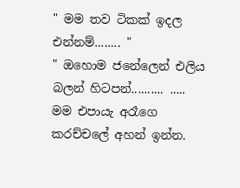" මම තව ටිකක් ඉදල එන්නම්........ "
" ඔහොම ජනේලෙන් එලිය බලන් හිටපන්.......... ..... මම එපායැ අරෑගෙ කරච්චලේ අහන් ඉන්න.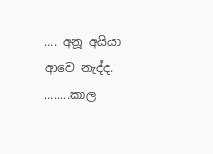.... අනූ අයියා ආවෙ නැද්ද. ........කාල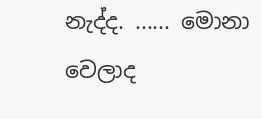නැද්ද. ...... මොනා වෙලාද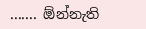....... ඕන්නැති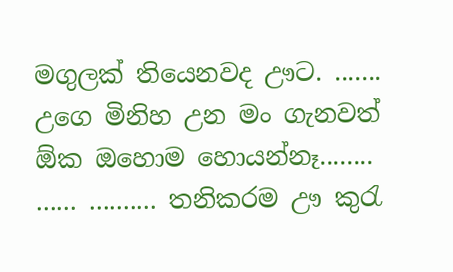මගුලක් තියෙනවද ඌට. ....... උගෙ මිනිහ උන මං ගැනවත් ඕක ඔහොම හොයන්නෑ........ ...... .......... තනිකරම ඌ කුරැ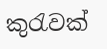කුරැවක්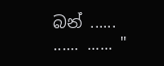බන් ...... ...... ...... "